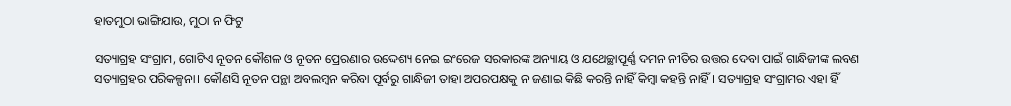ହାତମୁଠା ଭାଙ୍ଗିଯାଉ, ମୁଠା ନ ଫିଟୁ

ସତ୍ୟାଗ୍ରହ ସଂଗ୍ରାମ, ଗୋଟିଏ ନୂତନ କୌଶଳ ଓ ନୂତନ ପ୍ରେରଣାର ଉଦ୍ଦେଶ୍ୟ ନେଇ ଇଂରେଜ ସରକାରଙ୍କ ଅନ୍ୟାୟ ଓ ଯଥେଚ୍ଛାପୂର୍ଣ୍ଣ ଦମନ ନୀତିର ଉତ୍ତର ଦେବା ପାଇଁ ଗାନ୍ଧିଜୀଙ୍କ ଲବଣ ସତ୍ୟାଗ୍ରହର ପରିକଳ୍ପନା। କୌଣସି ନୂତନ ପନ୍ଥା ଅବଲମ୍ବନ କରିବା ପୂର୍ବରୁ ଗାନ୍ଧିଜୀ ତାହା ଅପରପକ୍ଷକୁ ନ ଜଣାଇ କିଛି କରନ୍ତି ନାହିଁ କିମ୍ବା କହନ୍ତି ନାହିଁ। ସତ୍ୟାଗ୍ରହ ସଂଗ୍ରାମର ଏହା ହିଁ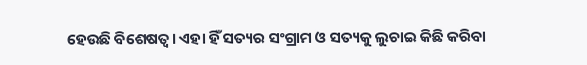ହେଉଛି ବିଶେଷତ୍ୱ। ଏହା ହିଁ ସତ୍ୟର ସଂଗ୍ରାମ ଓ ସତ୍ୟକୁ ଲୁଚାଇ କିଛି କରିବା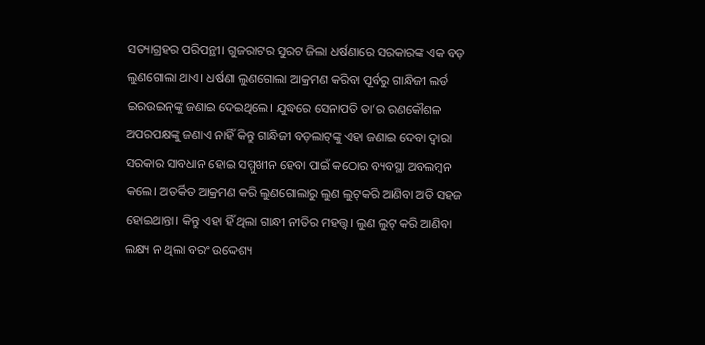ସତ୍ୟାଗ୍ରହର ପରିପନ୍ଥୀ। ଗୁଜରାଟର ସୁରଟ ଜିଲା ଧର୍ଷଣାରେ ସରକାରଙ୍କ ଏକ ବଡ଼ ଲୁଣଗୋଲା ଥାଏ। ଧର୍ଷଣା ଲୁଣଗୋଲା ଆକ୍ରମଣ କରିବା ପୂର୍ବରୁ ଗାନ୍ଧିଜୀ ଲର୍ଡ ଇରଉଇନ୍‌ଙ୍କୁ ଜଣାଇ ଦେଇଥିଲେ। ଯୁଦ୍ଧରେ ସେନାପତି ତା’ର ରଣକୌଶଳ ଅପରପକ୍ଷଙ୍କୁ ଜଣାଏ ନାହିଁ କିନ୍ତୁ ଗାନ୍ଧିଜୀ ବଡ଼ଲାଟ୍‌ଙ୍କୁ ଏହା ଜଣାଇ ଦେବା ଦ୍ୱାରା ସରକାର ସାବଧାନ ହୋଇ ସମ୍ମୁଖୀନ ହେବା ପାଇଁ କଠୋର ବ୍ୟବସ୍ଥା ଅବଲମ୍ବନ କଲେ। ଅତର୍କିତ ଆକ୍ରମଣ କରି ଲୁଣଗୋଲାରୁ ଲୁଣ ଲୁଟ୍‌କରି ଆଣିବା ଅତି ସହଜ ହୋଇଥାନ୍ତା। କିନ୍ତୁ ଏହା ହିଁ ଥିଲା ଗାନ୍ଧୀ ନୀତିର ମହତ୍ତ୍ୱ। ଲୁଣ ଲୁଟ୍‌ କରି ଆଣିବା ଲକ୍ଷ୍ୟ ନ ଥିଲା ବରଂ ଉଦ୍ଦେଶ୍ୟ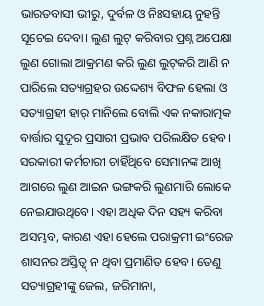ଭାରତବାସୀ ଭୀରୁ, ଦୁର୍ବଳ ଓ ନିଃସହାୟ ନୁହନ୍ତି ସୂଚେଇ ଦେବା। ଲୁଣ ଲୁଟ୍‌ କରିବାର ପ୍ରଶ୍ନ ଅପେକ୍ଷା ଲୁଣ ଗୋଲା ଆକ୍ରମଣ କରି ଲୁଣ ଲୁଟ୍‌କରି ଆଣି ନ ପାରିଲେ ସତ୍ୟାଗ୍ରହର ଉଦ୍ଦେଶ୍ୟ ବିଫଳ ହେଲା ଓ ସତ୍ୟାଗ୍ରହୀ ହାର୍‌ ମାନିଲେ ବୋଲି ଏକ ନକାରାତ୍ମକ ବାର୍ତ୍ତାର ସୁଦୂର ପ୍ରସାରୀ ପ୍ରଭାବ ପରିଲକ୍ଷିତ ହେବ। ସରକାରୀ କର୍ମଚାରୀ ଚାହିଁଥିବେ ସେମାନଙ୍କ ଆଖି ଆଗରେ ଲୁଣ ଆଇନ ଭଙ୍ଗକରି ଲୁଣମାରି ଲୋକେ ନେଇଯାଉଥିବେ। ଏହା ଅଧିକ ଦିନ ସହ୍ୟ କରିବା ଅସମ୍ଭବ, କାରଣ ଏହା ହେଲେ ପରାକ୍ରମୀ ଇଂରେଜ ଶାସନର ଅସ୍ତିତ୍ୱ୍‌ ନ ଥିବା ପ୍ରମାଣିତ ହେବ। ତେଣୁ ସତ୍ୟାଗ୍ରହୀଙ୍କୁ ଜେଲ, ଜରିମାନା,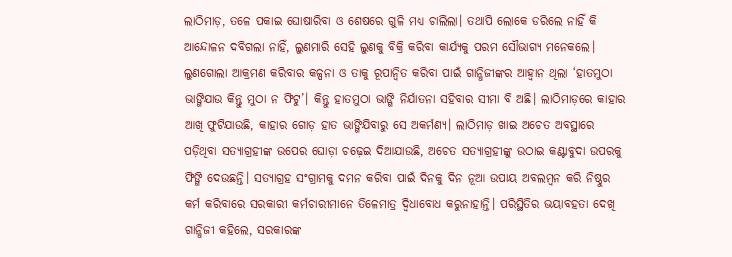ଲାଠିମାଡ଼, ତଳେ ପକାଇ ଘୋଷାରିବା ଓ ଶେଷରେ ଗୁଳି ମଧ୍ୟ ଚାଲିଲା। ତଥାପି ଲୋକେ ଡରିଲେ ନାହିଁ କି ଆନ୍ଦୋଳନ ଦବିଗଲା ନାହିଁ, ଲୁଣମାରି ସେହି ଲୁଣକୁ ବିକ୍ରି କରିବା କାର୍ଯ୍ୟକୁ ପରମ ସୌଭାଗ୍ୟ ମନେକଲେ।
ଲୁଣଗୋଲା ଆକ୍ରମଣ କରିବାର କଳ୍ପନା ଓ ତାକୁ ରୂପାନ୍ବିତ କରିବା ପାଇଁ ଗାନ୍ଧିଜୀଙ୍କର ଆହ୍ବାନ ଥିଲା ‘ହାତମୁଠା ଭାଙ୍ଗିଯାଉ କିନ୍ତୁ ମୁଠା ନ ଫିଟୁ’। କିନ୍ତୁ ହାତମୁଠା ଭାଙ୍ଗି ନିର୍ଯାତନା ସହିବାର ସୀମା ବି ଅଛି। ଲାଠିମାଡ଼ରେ କାହାର ଆଖି ଫୁଟିଯାଉଛି, କାହାର ଗୋଡ଼ ହାତ ଭାଙ୍ଗିଯିବାରୁ ସେ ଅକର୍ମଣ୍ୟ। ଲାଠିମାଡ଼ ଖାଇ ଅଚେତ ଅବସ୍ଥାରେ ପଡ଼ିଥିବା ସତ୍ୟାଗ୍ରହୀଙ୍କ ଉପେର ଘୋଡ଼ା ଚଢ଼େଇ ଦିଆଯାଉଛି, ଅଚେତ ସତ୍ୟାଗ୍ରହୀଙ୍କୁ ଉଠାଇ କଣ୍ଟାବୁଦା ଉପରକୁ ଫିଙ୍ଗି ଦେଉଛନ୍ତି। ସତ୍ୟାଗ୍ରହ ସଂଗ୍ରାମକୁ ଦମନ କରିବା ପାଇଁ ଦିନକୁ ଦିନ ନୂଆ ଉପାୟ ଅବଲମ୍ବନ କରି ନିଷ୍ଠୁର କର୍ମ କରିବାରେ ସରକାରୀ କର୍ମଚାରୀମାନେ ତିଳେମାତ୍ର ଦ୍ୱିଧାବୋଧ କରୁନାହାନ୍ତି। ପରିସ୍ଥିତିର ଭୟାବହତା ଦେଖି ଗାନ୍ଧିଜୀ କହିଲେ, ସରକାରଙ୍କ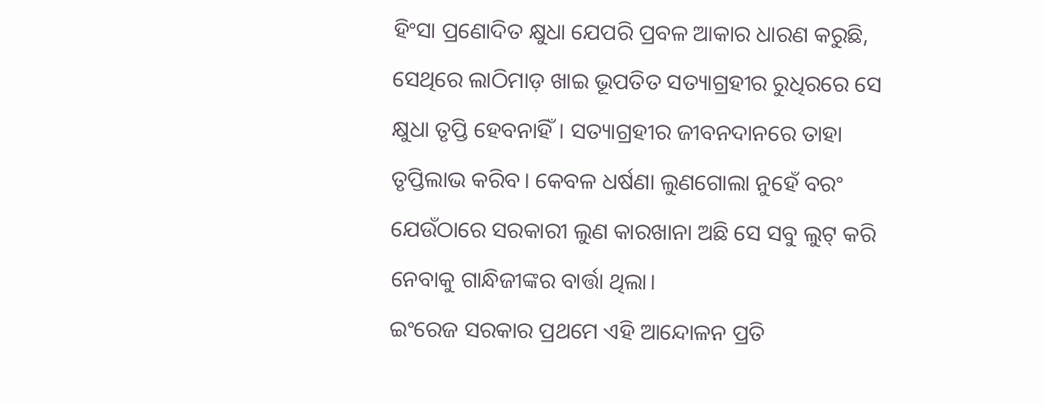ହିଂସା ପ୍ରଣୋଦିତ କ୍ଷୁଧା ଯେପରି ପ୍ରବଳ ଆକାର ଧାରଣ କରୁଛି, ସେଥିରେ ଲାଠିମାଡ଼ ଖାଇ ଭୂପତିତ ସତ୍ୟାଗ୍ରହୀର ରୁଧିରରେ ସେ କ୍ଷୁଧା ତୃପ୍ତି ହେବନାହିଁ। ସତ୍ୟାଗ୍ରହୀର ଜୀବନଦାନରେ ତାହା ତୃପ୍ତିଲାଭ କରିବ। କେବଳ ଧର୍ଷଣା ଲୁଣଗୋଲା ନୁହେଁ ବରଂ ଯେଉଁଠାରେ ସରକାରୀ ଲୁଣ କାରଖାନା ଅଛି ସେ ସବୁ ଲୁଟ୍‌ କରି ନେବାକୁ ଗାନ୍ଧିଜୀଙ୍କର ବାର୍ତ୍ତା ଥିଲା।
ଇଂରେଜ ସରକାର ପ୍ରଥମେ ଏହି ଆନ୍ଦୋଳନ ପ୍ରତି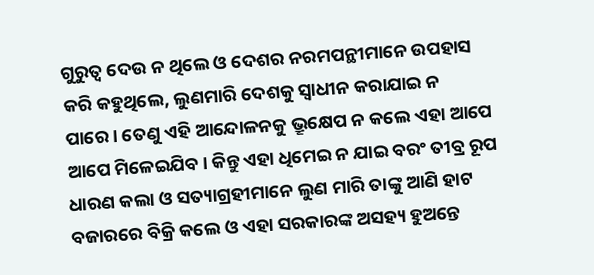ଗୁରୁତ୍ୱ ଦେଉ ନ ଥିଲେ ଓ ଦେଶର ନରମପନ୍ଥୀମାନେ ଉପହାସ କରି କହୁଥିଲେ, ଲୁଣମାରି ଦେଶକୁ ସ୍ବାଧୀନ କରାଯାଇ ନ ପାରେ। ତେଣୁ ଏହି ଆନ୍ଦୋଳନକୁ ଭ୍ରୂକ୍ଷେପ ନ କଲେ ଏହା ଆପେ ଆପେ ମିଳେଇଯିବ। କିନ୍ତୁ ଏହା ଧିମେଇ ନ ଯାଇ ବରଂ ତୀବ୍ର ରୂପ ଧାରଣ କଲା ଓ ସତ୍ୟାଗ୍ରହୀମାନେ ଲୁଣ ମାରି ତାଙ୍କୁ ଆଣି ହାଟ ବଜାରରେ ବିକ୍ରି କଲେ ଓ ଏହା ସରକାରଙ୍କ ଅସହ୍ୟ ହୁଅନ୍ତେ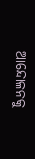ଆନ୍ଦୋଳନକୁ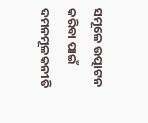ସମୂଳେ ଉତ୍ପାଟନ କରିବା ପାଇଁ ଦମନମୂଳକନୀତି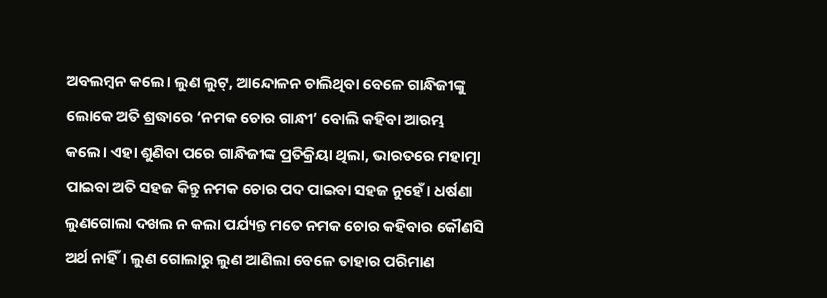ଅବଲମ୍ବନ କଲେ। ଲୁଣ ଲୁଟ୍‌, ଆନ୍ଦୋଳନ ଚାଲିଥିବା ବେଳେ ଗାନ୍ଧିଜୀଙ୍କୁ ଲୋକେ ଅତି ଶ୍ରଦ୍ଧାରେ ‘ନମକ ଚୋର ଗାନ୍ଧୀ’ ବୋଲି କହିବା ଆରମ୍ଭ କଲେ। ଏହା ଶୁଣିବା ପରେ ଗାନ୍ଧିଜୀଙ୍କ ପ୍ରତିକ୍ରିୟା ଥିଲା, ଭାରତରେ ମହାତ୍ମା ପାଇବା ଅତି ସହଜ କିନ୍ତୁ ନମକ ଚୋର ପଦ ପାଇବା ସହଜ ନୁହେଁ। ଧର୍ଷଣା ଲୁଣଗୋଲା ଦଖଲ ନ କଲା ପର୍ଯ୍ୟନ୍ତ ମତେ ନମକ ଚୋର କହିବାର କୌଣସି ଅର୍ଥ ନାହିଁ। ଲୁଣ ଗୋଲାରୁ ଲୁଣ ଆଣିଲା ବେଳେ ତାହାର ପରିମାଣ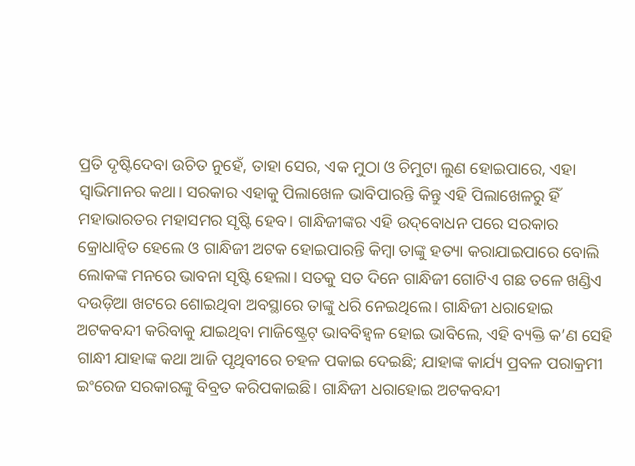ପ୍ରତି ଦୃଷ୍ଟିଦେବା ଉଚିତ ନୁହେଁ, ତାହା ସେର, ଏକ ମୁଠା ଓ ଚିମୁଟା ଲୁଣ ହୋଇପାରେ, ଏହା ସ୍ବାଭିମାନର କଥା। ସରକାର ଏହାକୁ ପିଲାଖେଳ ଭାବିପାରନ୍ତି କିନ୍ତୁ ଏହି ପିଲାଖେଳରୁ ହିଁ ମହାଭାରତର ମହାସମର ସୃଷ୍ଟି ହେବ। ଗାନ୍ଧିଜୀଙ୍କର ଏହି ଉଦ୍‌ବୋଧନ ପରେ ସରକାର କ୍ରୋଧାନ୍ବିତ ହେଲେ ଓ ଗାନ୍ଧିଜୀ ଅଟକ ହୋଇପାରନ୍ତି କିମ୍ବା ତାଙ୍କୁ ହତ୍ୟା କରାଯାଇପାରେ ବୋଲି ଲୋକଙ୍କ ମନରେ ଭାବନା ସୃଷ୍ଟି ହେଲା। ସତକୁ ସତ ଦିନେ ଗାନ୍ଧିଜୀ ଗୋଟିଏ ଗଛ ତଳେ ଖଣ୍ଡିଏ ଦଉଡ଼ିଆ ଖଟରେ ଶୋଇଥିବା ଅବସ୍ଥାରେ ତାଙ୍କୁ ଧରି ନେଇଥିଲେ। ଗାନ୍ଧିଜୀ ଧରାହୋଇ ଅଟକବନ୍ଦୀ କରିବାକୁ ଯାଇଥିବା ମାଜିଷ୍ଟ୍ରେଟ୍‌ ଭାବବିହ୍ବଳ ହୋଇ ଭାବିଲେ, ଏହି ବ୍ୟକ୍ତି କ’ଣ ସେହି ଗାନ୍ଧୀ ଯାହାଙ୍କ କଥା ଆଜି ପୃଥିବୀରେ ଚହଳ ପକାଇ ଦେଇଛି; ଯାହାଙ୍କ କାର୍ଯ୍ୟ ପ୍ରବଳ ପରାକ୍ରମୀ ଇଂରେଜ ସରକାରଙ୍କୁ ବିବ୍ରତ କରିପକାଇଛି। ଗାନ୍ଧିଜୀ ଧରାହୋଇ ଅଟକବନ୍ଦୀ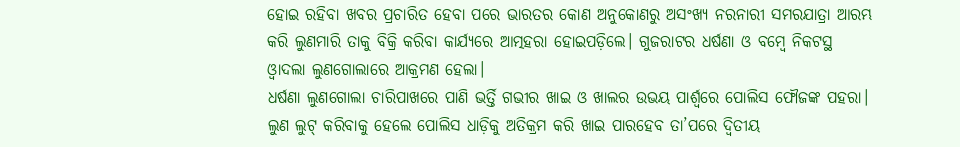ହୋଇ ରହିବା ଖବର ପ୍ରଚାରିତ ହେବା ପରେ ଭାରତର କୋଣ ଅନୁକୋଣରୁ ଅସଂଖ୍ୟ ନରନାରୀ ସମରଯାତ୍ରା ଆରମ୍ଭ କରି ଲୁଣମାରି ତାକୁ ବିକ୍ରି କରିବା କାର୍ଯ୍ୟରେ ଆତ୍ମହରା ହୋଇପଡ଼ିଲେ। ଗୁଜରାଟର ଧର୍ଷଣା ଓ ବମ୍ବେ ନିକଟସ୍ଥ ଓ୍ବାଦଲା ଲୁଣଗୋଲାରେ ଆକ୍ରମଣ ହେଲା।
ଧର୍ଷଣା ଲୁଣଗୋଲା ଚାରିପାଖରେ ପାଣି ଭର୍ତ୍ତି ଗଭୀର ଖାଇ ଓ ଖାଲର ଉଭୟ ପାର୍ଶ୍ୱରେ ପୋଲିସ ଫୌଜଙ୍କ ପହରା। ଲୁଣ ଲୁଟ୍‌ କରିବାକୁ ହେଲେ ପୋଲିସ ଧାଡ଼ିକୁ ଅତିକ୍ରମ କରି ଖାଇ ପାରହେବ ତା’ପରେ ଦ୍ୱିତୀୟ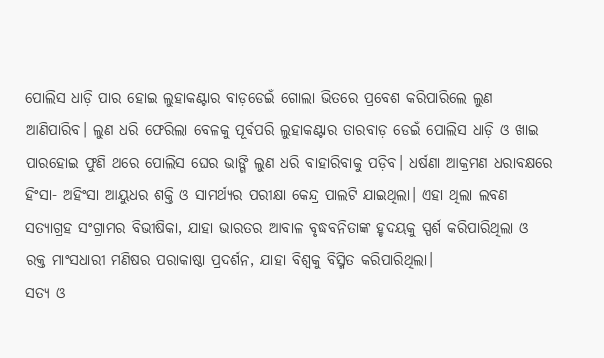ପୋଲିସ ଧାଡ଼ି ପାର ହୋଇ ଲୁହାକଣ୍ଟାର ବାଡ଼ଡେଇଁ ଗୋଲା ଭିତରେ ପ୍ରବେଶ କରିପାରିଲେ ଲୁଣ ଆଣିପାରିବ। ଲୁଣ ଧରି ଫେରିଲା ବେଳକୁ ପୂର୍ବପରି ଲୁହାକଣ୍ଟାର ତାରବାଡ଼ ଡେଇଁ ପୋଲିସ ଧାଡ଼ି ଓ ଖାଇ ପାରହୋଇ ଫୁଣି ଥରେ ପୋଲିସ ଘେର ଭାଙ୍ଗି ଲୁଣ ଧରି ବାହାରିବାକୁ ପଡ଼ିବ। ଧର୍ଷଣା ଆକ୍ରମଣ ଧରାବକ୍ଷରେ ହିଂସା- ଅହିଂସା ଆୟୁଧର ଶକ୍ତି ଓ ସାମର୍ଥ୍ୟର ପରୀକ୍ଷା କେନ୍ଦ୍ର ପାଲଟି ଯାଇଥିଲା। ଏହା ଥିଲା ଲବଣ ସତ୍ୟାଗ୍ରହ ସଂଗ୍ରାମର ବିଭୀଷିକା, ଯାହା ଭାରତର ଆବାଳ ବୃଦ୍ଧବନିତାଙ୍କ ହୃଦୟକୁ ସ୍ପର୍ଶ କରିପାରିଥିଲା ଓ ରକ୍ତ ମାଂସଧାରୀ ମଣିଷର ପରାକାଷ୍ଠା ପ୍ରଦର୍ଶନ, ଯାହା ବିଶ୍ୱକୁ ବିସ୍ମିତ କରିପାରିଥିଲା।
ସତ୍ୟ ଓ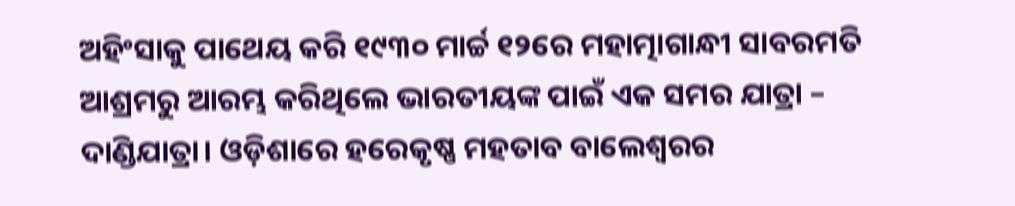ଅହିଂସାକୁ ପାଥେୟ କରି ୧୯୩୦ ମାର୍ଚ୍ଚ ୧୨ରେ ମହାତ୍ମାଗାନ୍ଧୀ ସାବରମତି ଆଶ୍ରମରୁ ଆରମ୍ଭ କରିଥିଲେ ଭାରତୀୟଙ୍କ ପାଇଁ ଏକ ସମର ଯାତ୍ରା – ଦାଣ୍ଡିଯାତ୍ରା। ଓଡ଼ିଶାରେ ହରେକୃଷ୍ଣ ମହତାବ ବାଲେଶ୍ୱରର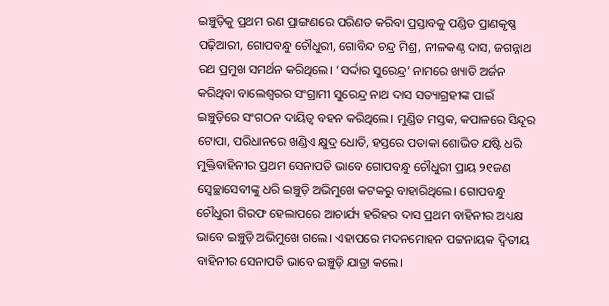ଇଞ୍ଚୁଡ଼ିକୁ ପ୍ରଥମ ରଣ ପ୍ରାଙ୍ଗଣରେ ପରିଣତ କରିବା ପ୍ରସ୍ତାବକୁ ପଣ୍ଡିତ ପ୍ରାଣକୃଷ୍ଣ ପଢ଼ିଆରୀ, ଗୋପବନ୍ଧୁ ଚୌଧୁରୀ, ଗୋବିନ୍ଦ ଚନ୍ଦ୍ର ମିଶ୍ର, ନୀଳକଣ୍ଠ ଦାସ, ଜଗନ୍ନାଥ ରଥ ପ୍ରମୁଖ ସମର୍ଥନ କରିଥିଲେ। ‘ସର୍ଦ୍ଦାର ସୁରେନ୍ଦ୍ର’ ନାମରେ ଖ୍ୟାତି ଅର୍ଜନ କରିଥିବା ବାଲେଶ୍ୱରର ସଂଗ୍ରାମୀ ସୁରେନ୍ଦ୍ର ନାଥ ଦାସ ସତ୍ୟାଗ୍ରହୀଙ୍କ ପାଇଁ ଇଞ୍ଚୁଡ଼ିରେ ସଂଗଠନ ଦାୟିତ୍ୱ ବହନ କରିଥିଲେ। ମୁଣ୍ଡିତ ମସ୍ତକ, କପାଳରେ ସିନ୍ଦୂର ଟୋପା, ପରିଧାନରେ ଖଣ୍ଡିଏ କ୍ଷୁଦ୍ର ଧୋତି, ହସ୍ତରେ ପତାକା ଶୋଭିତ ଯଷ୍ଟି ଧରି ମୁକ୍ତିବାହିନୀର ପ୍ରଥମ ସେନାପତି ଭାବେ ଗୋପବନ୍ଧୁ ଚୌଧୁରୀ ପ୍ରାୟ ୨୧ଜଣ ସ୍ବେଚ୍ଛାସେବୀଙ୍କୁ ଧରି ଇଞ୍ଚୁଡ଼ି ଅଭିମୁଖେ କଟକରୁ ବାହାରିଥିଲେ। ଗୋପବନ୍ଧୁ ଚୌଧୁରୀ ଗିରଫ ହେଲାପରେ ଆଚାର୍ଯ୍ୟ ହରିହର ଦାସ ପ୍ରଥମ ବାହିନୀର ଅଧ୍ୟକ୍ଷ ଭାବେ ଇଞ୍ଚୁଡ଼ି ଅଭିମୁଖେ ଗଲେ। ଏହାପରେ ମଦନମୋହନ ପଟ୍ଟନାୟକ ଦ୍ୱିତୀୟ ବାହିନୀର ସେନାପତି ଭାବେ ଇଞ୍ଚୁଡ଼ି ଯାତ୍ରା କଲେ।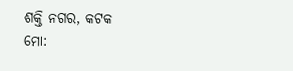ଶକ୍ତି ନଗର, କଟକ
ମୋ: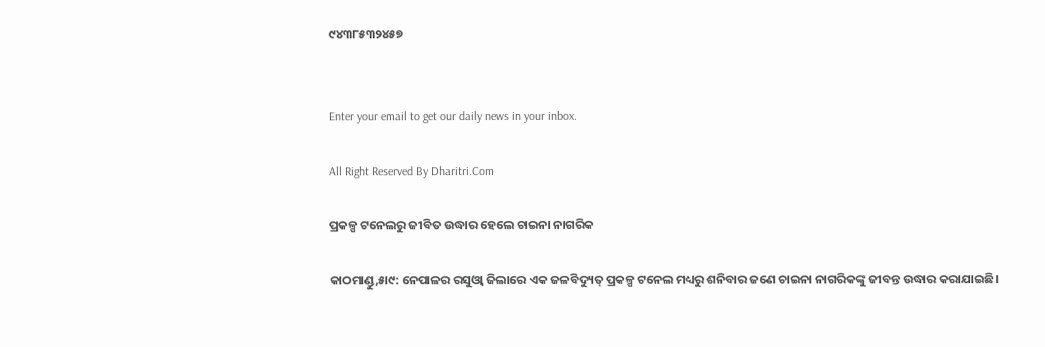୯୪୩୮୫୩୨୪୫୭


Enter your email to get our daily news in your inbox.

All Right Reserved By Dharitri.Com

ପ୍ରକଳ୍ପ ଟନେଲରୁ ଜୀବିତ ଉଦ୍ଧାର ହେଲେ ଚାଇନା ନାଗରିକ

କାଠମାଣ୍ଡୁ,୫ା୯: ନେପାଳର ରସୁଓ୍ବା ଜିଲାରେ ଏକ ଜଳବିଦ୍ୟୁତ୍‌ ପ୍ରକଳ୍ପ ଟନେଲ ମଧ୍ୟରୁ ଶନିବାର ଜଣେ ଚାଇନା ନାଗରିକଙ୍କୁ ଜୀବନ୍ତ ଉଦ୍ଧାର କରାଯାଇଛି।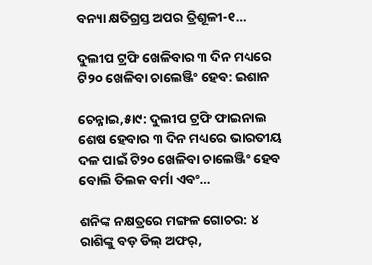ବନ୍ୟା କ୍ଷତିଗ୍ରସ୍ତ ଅପର ତ୍ରିଶୂଳୀ-୧…

ଦୁଲୀପ ଟ୍ରଫି ଖେଳିବାର ୩ ଦିନ ମଧ୍ୟରେ ଟି୨୦ ଖେଳିବା ଚାଲେଞ୍ଜିଂ ହେବ: ଇଶାନ

ଚେନ୍ନାଇ,୫ା୯: ଦୁଲୀପ ଟ୍ରଫି ଫାଇନାଲ ଶେଷ ହେବାର ୩ ଦିନ ମଧ୍ୟରେ ଭାରତୀୟ ଦଳ ପାଇଁ ଟି୨୦ ଖେଳିବା ଚାଲେଞ୍ଜିଂ ହେବ ବୋଲି ତିଲକ ବର୍ମା ଏବଂ…

ଶନିଙ୍କ ନକ୍ଷତ୍ରରେ ମଙ୍ଗଳ ଗୋଚର: ୪ ରାଶିଙ୍କୁ ବଡ଼ ଡିଲ୍‌ ଅଫର୍‌,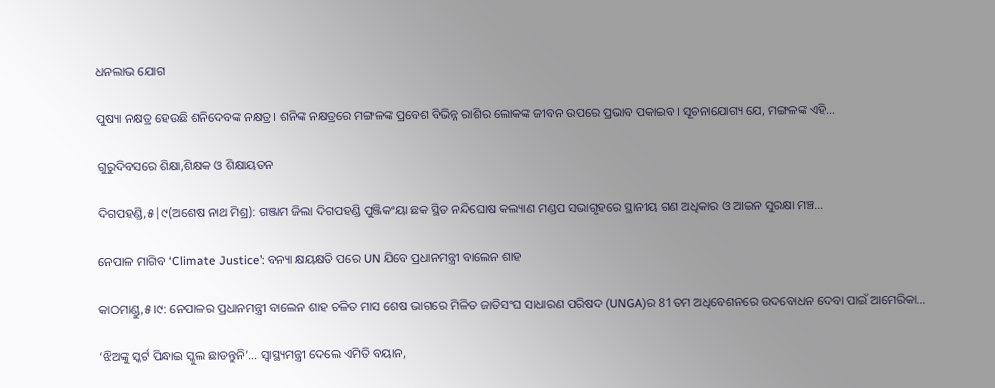ଧନଲାଭ ଯୋଗ

ପୁଷ୍ୟା ନକ୍ଷତ୍ର ହେଉଛି ଶନିଦେବଙ୍କ ନକ୍ଷତ୍ର। ଶନିଙ୍କ ନକ୍ଷତ୍ରରେ ମଙ୍ଗଳଙ୍କ ପ୍ରବେଶ ବିଭିନ୍ନ ରାଶିର ଲୋକଙ୍କ ଜୀବନ ଉପରେ ପ୍ରଭାବ ପକାଇବ। ସୂଚନାଯୋଗ୍ୟ ଯେ, ମଙ୍ଗଳଙ୍କ ଏହି…

ଗୁରୁଦିବସରେ ଶିକ୍ଷା,ଶିକ୍ଷକ ଓ ଶିକ୍ଷାୟତନ

ଦିଗପହଣ୍ଡି,୫|୯(ଅଶେଷ ନାଥ ମିଶ୍ର): ଗଞ୍ଜାମ ଜିଲା ଦିଗପହଣ୍ଡି ପୁଞ୍ଜିକଂୟା ଛକ ସ୍ଥିତ ନନ୍ଦିଘୋଷ କଲ୍ୟାଣ ମଣ୍ଡପ ସଭାଗୃହରେ ସ୍ଥାନୀୟ ଗଣ ଅଧିକାର ଓ ଆଇନ ସୁରକ୍ଷା ମଞ୍ଚ…

ନେପାଳ ମାଗିବ ‘Climate Justice’: ବନ୍ୟା କ୍ଷୟକ୍ଷତି ପରେ UN ଯିବେ ପ୍ରଧାନମନ୍ତ୍ରୀ ବାଲେନ ଶାହ

କାଠମାଣ୍ଡୁ,୫।୯: ନେପାଳର ପ୍ରଧାନମନ୍ତ୍ରୀ ବାଲେନ ଶାହ ଚଳିତ ମାସ ଶେଷ ଭାଗରେ ମିଳିତ ଜାତିସଂଘ ସାଧାରଣ ପରିଷଦ (UNGA)ର 81ତମ ଅଧିବେଶନରେ ଉଦବୋଧନ ଦେବା ପାଇଁ ଆମେରିକା…

‘ଝିଅଙ୍କୁ ସ୍କର୍ଟ ପିନ୍ଧାଇ ସ୍କୁଲ ଛାଡନ୍ତୁନି’… ସ୍ୱାସ୍ଥ୍ୟମନ୍ତ୍ରୀ ଦେଲେ ଏମିତି ବୟାନ,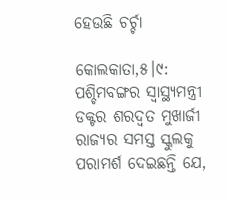ହେଉଛି ଚର୍ଚ୍ଚା

କୋଲକାତା,୫।୯: ପଶ୍ଚିମବଙ୍ଗର ସ୍ୱାସ୍ଥ୍ୟମନ୍ତ୍ରୀ ଡକ୍ଟର ଶରଦ୍ୱତ ମୁଖାର୍ଜୀ ରାଜ୍ୟର ସମସ୍ତ ସ୍କୁଲକୁ ପରାମର୍ଶ ଦେଇଛନ୍ତି ଯେ,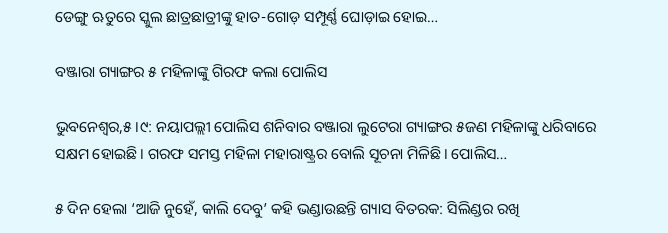ଡେଙ୍ଗୁ ଋତୁରେ ସ୍କୁଲ ଛାତ୍ରଛାତ୍ରୀଙ୍କୁ ହାତ-ଗୋଡ଼ ସମ୍ପୂର୍ଣ୍ଣ ଘୋଡ଼ାଇ ହୋଇ…

ବଞ୍ଜାରା ଗ୍ୟାଙ୍ଗର ୫ ମହିଳାଙ୍କୁ ଗିରଫ କଲା ପୋଲିସ

ଭୁବନେଶ୍ୱର,୫।୯: ନୟାପଲ୍ଲୀ ପୋଲିସ ଶନିବାର ବଞ୍ଜାରା ଲୁଟେରା ଗ୍ୟାଙ୍ଗର ୫ଜଣ ମହିଳାଙ୍କୁ ଧରିବାରେ ସକ୍ଷମ ହୋଇଛି। ଗରଫ ସମସ୍ତ ମହିଳା ମହାରାଷ୍ଟ୍ରର ବୋଲି ସୂଚନା ମିଳିଛି। ପୋଲିସ…

୫ ଦିନ ହେଲା ‘ଆଜି ନୁହେଁ, କାଲି ଦେବୁ’ କହି ଭଣ୍ଡାଉଛନ୍ତି ଗ୍ୟାସ ବିତରକ: ସିଲିଣ୍ଡର ରଖି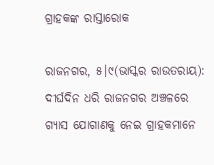ଗ୍ରାହକଙ୍କ ରାସ୍ତାରୋକ

ରାଜନଗର, ୫।୯(ଭାସ୍କର ରାଉତରାୟ): ଦୀର୍ଘଦିନ ଧରି ରାଜନଗର ଅଞ୍ଚଳରେ ଗ୍ୟାସ ଯୋଗାଣକୁ ନେଇ ଗ୍ରାହକମାନେ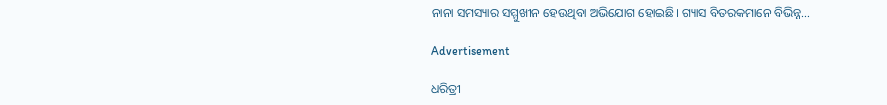ନାନା ସମସ୍ୟାର ସମ୍ମୁଖୀନ ହେଉଥିବା ଅଭିଯୋଗ ହୋଇଛି। ଗ୍ୟାସ ବିତରକମାନେ ବିଭିନ୍ନ…

Advertisement

ଧରିତ୍ରୀ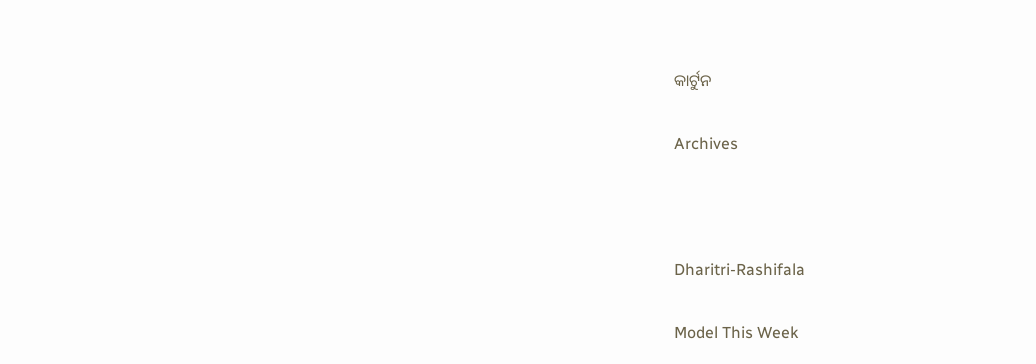କାର୍ଟୁନ

Archives



Dharitri-Rashifala

Model This Week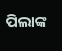ପିଲାଙ୍କ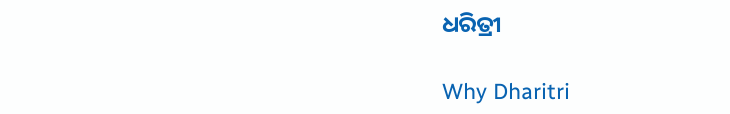ଧରିତ୍ରୀ

Why Dharitri